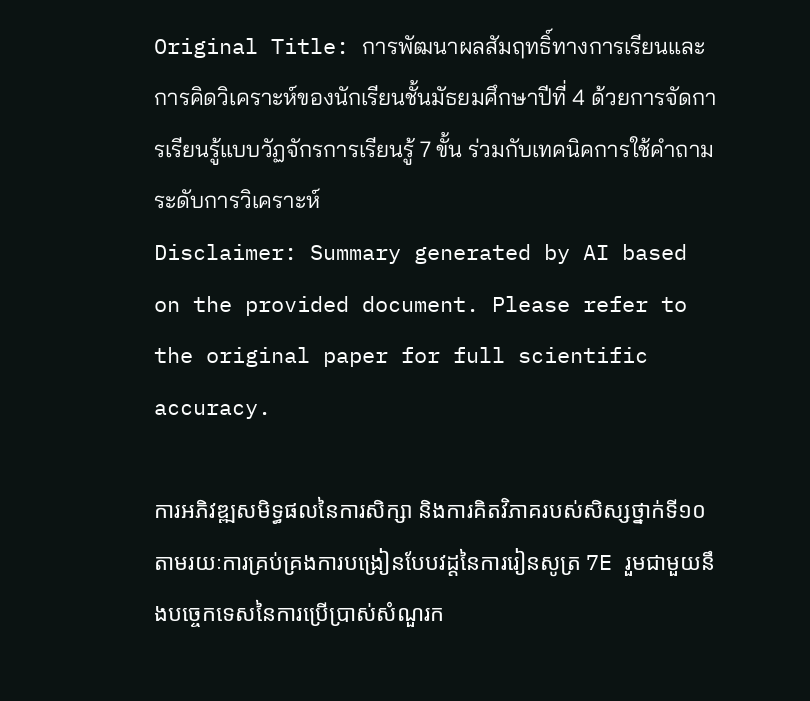Original Title: การพัฒนาผลสัมฤทธิ์ทางการเรียนและการคิดวิเคราะห์ของนักเรียนชั้นมัธยมศึกษาปีที่ 4 ด้วยการจัดการเรียนรู้แบบวัฏจักรการเรียนรู้ 7 ขั้น ร่วมกับเทคนิคการใช้คำถามระดับการวิเคราะห์
Disclaimer: Summary generated by AI based on the provided document. Please refer to the original paper for full scientific accuracy.

ការអភិវឌ្ឍសមិទ្ធផលនៃការសិក្សា និងការគិតវិភាគរបស់សិស្សថ្នាក់ទី១០ តាមរយៈការគ្រប់គ្រងការបង្រៀនបែបវដ្តនៃការរៀនសូត្រ 7E រួមជាមួយនឹងបច្ចេកទេសនៃការប្រើប្រាស់សំណួរក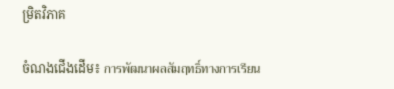ម្រិតវិភាគ

ចំណងជើងដើម៖ การพัฒนาผลสัมฤทธิ์ทางการเรียน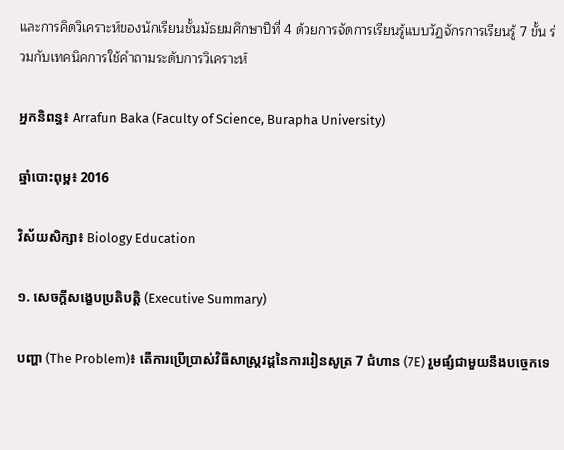และการคิดวิเคราะห์ของนักเรียนชั้นมัธยมศึกษาปีที่ 4 ด้วยการจัดการเรียนรู้แบบวัฏจักรการเรียนรู้ 7 ขั้น ร่วมกับเทคนิคการใช้คำถามระดับการวิเคราะห์

អ្នកនិពន្ធ៖ Arrafun Baka (Faculty of Science, Burapha University)

ឆ្នាំបោះពុម្ព៖ 2016

វិស័យសិក្សា៖ Biology Education

១. សេចក្តីសង្ខេបប្រតិបត្តិ (Executive Summary)

បញ្ហា (The Problem)៖ តើការប្រើប្រាស់វិធីសាស្ត្រវដ្តនៃការរៀនសូត្រ 7 ជំហាន (7E) រួមផ្សំជាមួយនឹងបច្ចេកទេ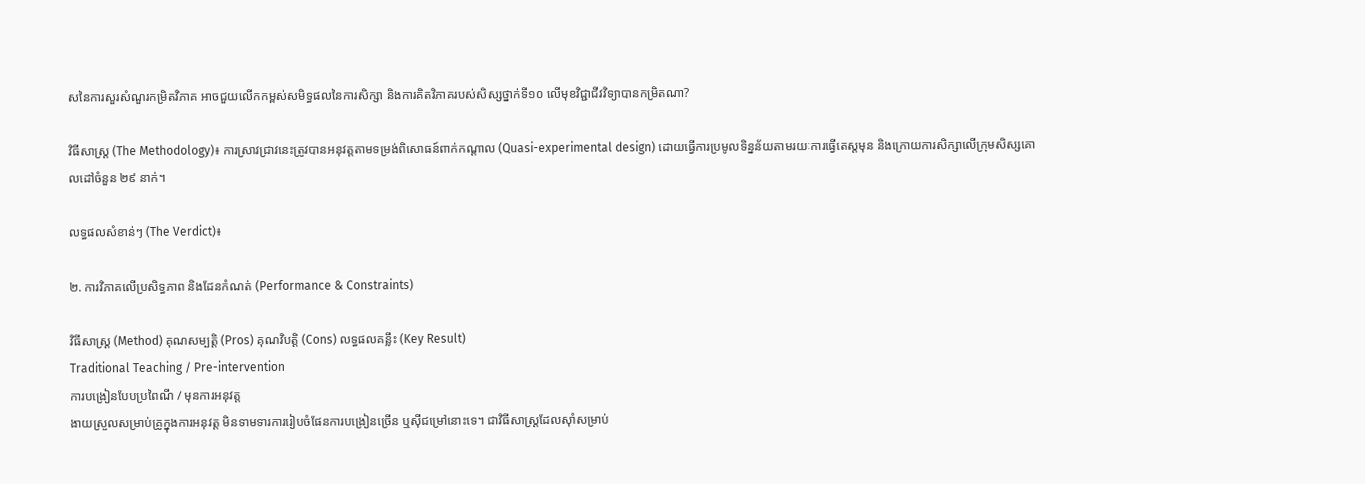សនៃការសួរសំណួរកម្រិតវិភាគ អាចជួយលើកកម្ពស់សមិទ្ធផលនៃការសិក្សា និងការគិតវិភាគរបស់សិស្សថ្នាក់ទី១០ លើមុខវិជ្ជាជីវវិទ្យាបានកម្រិតណា?

វិធីសាស្ត្រ (The Methodology)៖ ការស្រាវជ្រាវនេះត្រូវបានអនុវត្តតាមទម្រង់ពិសោធន៍ពាក់កណ្តាល (Quasi-experimental design) ដោយធ្វើការប្រមូលទិន្នន័យតាមរយៈការធ្វើតេស្តមុន និងក្រោយការសិក្សាលើក្រុមសិស្សគោលដៅចំនួន ២៩ នាក់។

លទ្ធផលសំខាន់ៗ (The Verdict)៖

២. ការវិភាគលើប្រសិទ្ធភាព និងដែនកំណត់ (Performance & Constraints)

វិធីសាស្ត្រ (Method) គុណសម្បត្តិ (Pros) គុណវិបត្តិ (Cons) លទ្ធផលគន្លឹះ (Key Result)
Traditional Teaching / Pre-intervention
ការបង្រៀនបែបប្រពៃណី / មុនការអនុវត្ត
ងាយស្រួលសម្រាប់គ្រូក្នុងការអនុវត្ត មិនទាមទារការរៀបចំផែនការបង្រៀនច្រើន ឬស៊ីជម្រៅនោះទេ។ ជាវិធីសាស្ត្រដែលស៊ាំសម្រាប់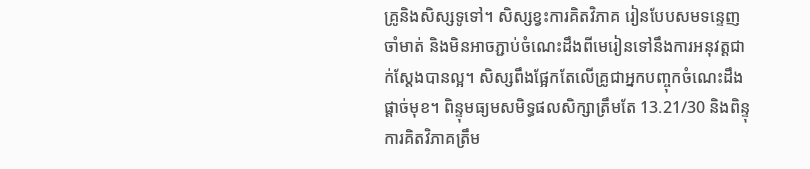គ្រូនិងសិស្សទូទៅ។ សិស្សខ្វះការគិតវិភាគ រៀនបែបសមទន្ទេញចាំមាត់ និងមិនអាចភ្ជាប់ចំណេះដឹងពីមេរៀនទៅនឹងការអនុវត្តជាក់ស្តែងបានល្អ។ សិស្សពឹងផ្អែកតែលើគ្រូជាអ្នកបញ្ចុកចំណេះដឹងផ្តាច់មុខ។ ពិន្ទុមធ្យមសមិទ្ធផលសិក្សាត្រឹមតែ 13.21/30 និងពិន្ទុការគិតវិភាគត្រឹម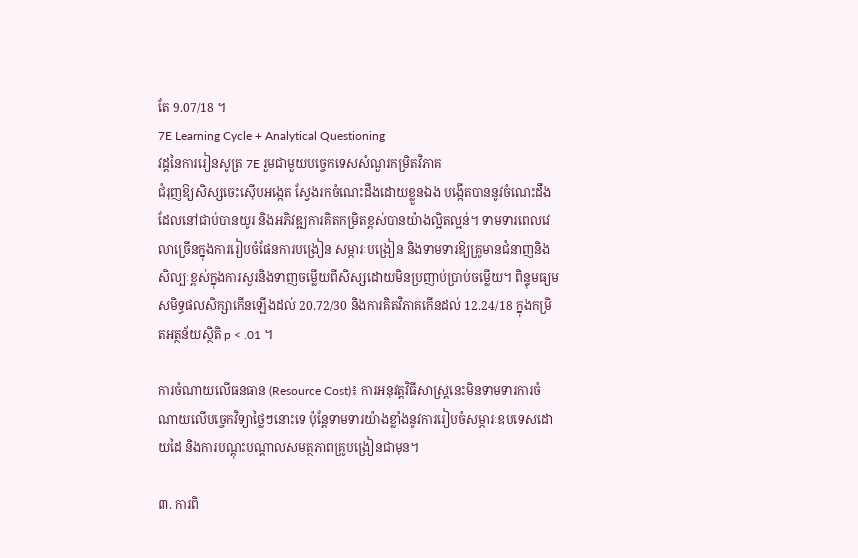តែ 9.07/18 ។
7E Learning Cycle + Analytical Questioning
វដ្តនៃការរៀនសូត្រ 7E រួមជាមួយបច្ចេកទេសសំណួរកម្រិតវិភាគ
ជំរុញឱ្យសិស្សចេះស៊ើបអង្កេត ស្វែងរកចំណេះដឹងដោយខ្លួនឯង បង្កើតបាននូវចំណេះដឹងដែលនៅជាប់បានយូរ និងអភិវឌ្ឍការគិតកម្រិតខ្ពស់បានយ៉ាងល្អិតល្អន់។ ទាមទារពេលវេលាច្រើនក្នុងការរៀបចំផែនការបង្រៀន សម្ភារៈបង្រៀន និងទាមទារឱ្យគ្រូមានជំនាញនិងសិល្បៈខ្ពស់ក្នុងការសួរនិងទាញចម្លើយពីសិស្សដោយមិនប្រញាប់ប្រាប់ចម្លើយ។ ពិន្ទុមធ្យមសមិទ្ធផលសិក្សាកើនឡើងដល់ 20.72/30 និងការគិតវិភាគកើនដល់ 12.24/18 ក្នុងកម្រិតអត្ថន័យស្ថិតិ p < .01 ។

ការចំណាយលើធនធាន (Resource Cost)៖ ការអនុវត្តវិធីសាស្ត្រនេះមិនទាមទារការចំណាយលើបច្ចេកវិទ្យាថ្លៃៗនោះទេ ប៉ុន្តែទាមទារយ៉ាងខ្លាំងនូវការរៀបចំសម្ភារៈឧបទេសដោយដៃ និងការបណ្តុះបណ្តាលសមត្ថភាពគ្រូបង្រៀនជាមុន។

៣. ការពិ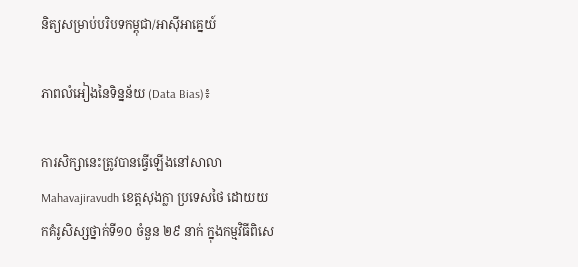និត្យសម្រាប់បរិបទកម្ពុជា/អាស៊ីអាគ្នេយ៍

ភាពលំអៀងនៃទិន្នន័យ (Data Bias)៖

ការសិក្សានេះត្រូវបានធ្វើឡើងនៅសាលា Mahavajiravudh ខេត្តសុងក្លា ប្រទេសថៃ ដោយយកគំរូសិស្សថ្នាក់ទី១០ ចំនួន ២៩ នាក់ ក្នុងកម្មវិធីពិសេ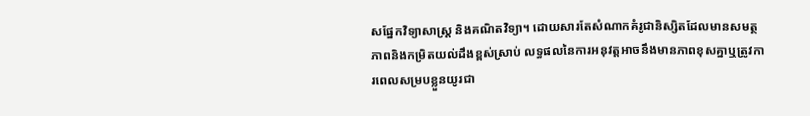សផ្នែកវិទ្យាសាស្ត្រ និងគណិតវិទ្យា។ ដោយសារតែសំណាកគំរូជានិស្សិតដែលមានសមត្ថភាពនិងកម្រិតយល់ដឹងខ្ពស់ស្រាប់ លទ្ធផលនៃការអនុវត្តអាចនឹងមានភាពខុសគ្នាឬត្រូវការពេលសម្របខ្លួនយូរជា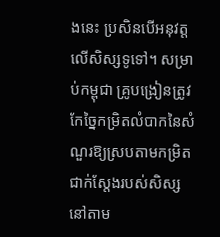ងនេះ ប្រសិនបើអនុវត្តលើសិស្សទូទៅ។ សម្រាប់កម្ពុជា គ្រូបង្រៀនត្រូវកែច្នៃកម្រិតលំបាកនៃសំណួរឱ្យស្របតាមកម្រិតជាក់ស្តែងរបស់សិស្សនៅតាម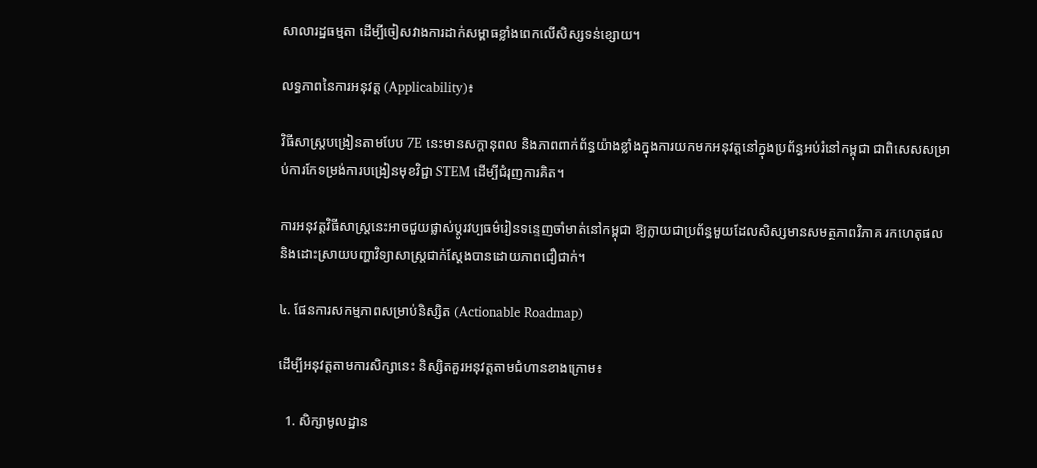សាលារដ្ឋធម្មតា ដើម្បីចៀសវាងការដាក់សម្ពាធខ្លាំងពេកលើសិស្សទន់ខ្សោយ។

លទ្ធភាពនៃការអនុវត្ត (Applicability)៖

វិធីសាស្ត្របង្រៀនតាមបែប 7E នេះមានសក្តានុពល និងភាពពាក់ព័ន្ធយ៉ាងខ្លាំងក្នុងការយកមកអនុវត្តនៅក្នុងប្រព័ន្ធអប់រំនៅកម្ពុជា ជាពិសេសសម្រាប់ការកែទម្រង់ការបង្រៀនមុខវិជ្ជា STEM ដើម្បីជំរុញការគិត។

ការអនុវត្តវិធីសាស្ត្រនេះអាចជួយផ្លាស់ប្តូរវប្បធម៌រៀនទន្ទេញចាំមាត់នៅកម្ពុជា ឱ្យក្លាយជាប្រព័ន្ធមួយដែលសិស្សមានសមត្ថភាពវិភាគ រកហេតុផល និងដោះស្រាយបញ្ហាវិទ្យាសាស្ត្រជាក់ស្តែងបានដោយភាពជឿជាក់។

៤. ផែនការសកម្មភាពសម្រាប់និស្សិត (Actionable Roadmap)

ដើម្បីអនុវត្តតាមការសិក្សានេះ និស្សិតគួរអនុវត្តតាមជំហានខាងក្រោម៖

  1. សិក្សាមូលដ្ឋាន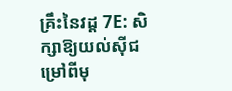គ្រឹះនៃវដ្ត 7E: សិក្សាឱ្យយល់ស៊ីជម្រៅពីមុ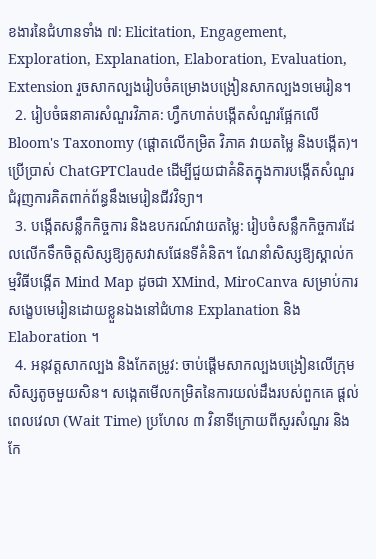ខងារនៃជំហានទាំង ៧: Elicitation, Engagement, Exploration, Explanation, Elaboration, Evaluation, Extension រួចសាកល្បងរៀបចំគម្រោងបង្រៀនសាកល្បង១មេរៀន។
  2. រៀបចំធនាគារសំណួរវិភាគ: ហ្វឹកហាត់បង្កើតសំណួរផ្អែកលើ Bloom's Taxonomy (ផ្តោតលើកម្រិត វិភាគ វាយតម្លៃ និងបង្កើត)។ ប្រើប្រាស់ ChatGPTClaude ដើម្បីជួយជាគំនិតក្នុងការបង្កើតសំណួរជំរុញការគិតពាក់ព័ន្ធនឹងមេរៀនជីវវិទ្យា។
  3. បង្កើតសន្លឹកកិច្ចការ និងឧបករណ៍វាយតម្លៃ: រៀបចំសន្លឹកកិច្ចការដែលលើកទឹកចិត្តសិស្សឱ្យគូសវាសផែនទីគំនិត។ ណែនាំសិស្សឱ្យស្គាល់កម្មវិធីបង្កើត Mind Map ដូចជា XMind, MiroCanva សម្រាប់ការសង្ខេបមេរៀនដោយខ្លួនឯងនៅជំហាន Explanation និង Elaboration ។
  4. អនុវត្តសាកល្បង និងកែតម្រូវ: ចាប់ផ្តើមសាកល្បងបង្រៀនលើក្រុមសិស្សតូចមួយសិន។ សង្កេតមើលកម្រិតនៃការយល់ដឹងរបស់ពួកគេ ផ្តល់ពេលវេលា (Wait Time) ប្រហែល ៣ វិនាទីក្រោយពីសួរសំណួរ និងកែ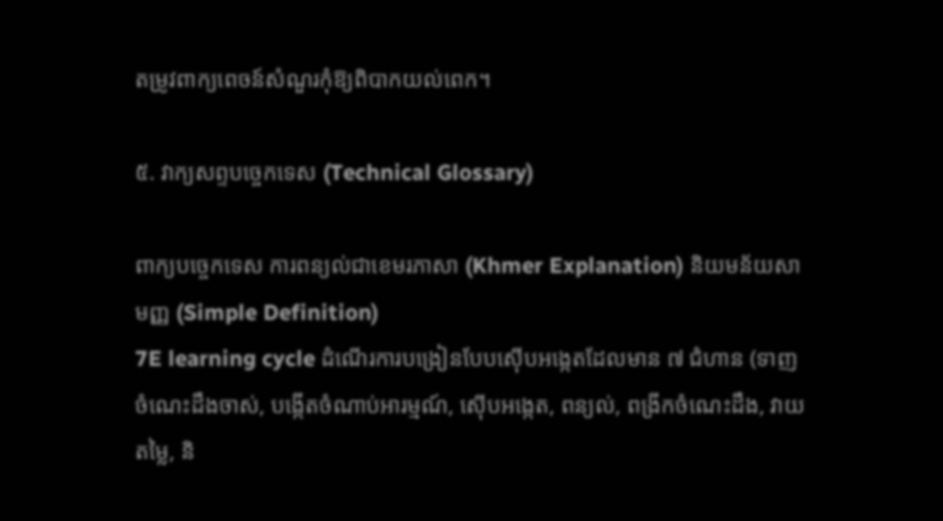តម្រូវពាក្យពេចន៍សំណួរកុំឱ្យពិបាកយល់ពេក។

៥. វាក្យសព្ទបច្ចេកទេស (Technical Glossary)

ពាក្យបច្ចេកទេស ការពន្យល់ជាខេមរភាសា (Khmer Explanation) និយមន័យសាមញ្ញ (Simple Definition)
7E learning cycle ដំណើរការបង្រៀនបែបស៊ើបអង្កេតដែលមាន ៧ ជំហាន (ទាញចំណេះដឹងចាស់, បង្កើតចំណាប់អារម្មណ៍, ស៊ើបអង្កេត, ពន្យល់, ពង្រីកចំណេះដឹង, វាយតម្លៃ, និ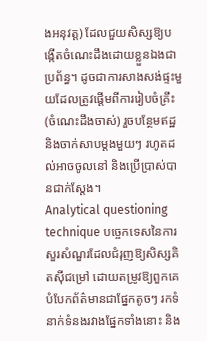ងអនុវត្ត) ដែលជួយសិស្សឱ្យបង្កើតចំណេះដឹងដោយខ្លួនឯងជាប្រព័ន្ធ។ ដូចជាការសាងសង់ផ្ទះមួយដែលត្រូវផ្តើមពីការរៀបចំគ្រឹះ (ចំណេះដឹងចាស់) រួចបន្ថែមឥដ្ឋនិងចាក់សាបម្តងមួយៗ រហូតដល់អាចចូលនៅ និងប្រើប្រាស់បានជាក់ស្តែង។
Analytical questioning technique បច្ចេកទេសនៃការសួរសំណួរដែលជំរុញឱ្យសិស្សគិតស៊ីជម្រៅ ដោយតម្រូវឱ្យពួកគេបំបែកព័ត៌មានជាផ្នែកតូចៗ រកទំនាក់ទំនងរវាងផ្នែកទាំងនោះ និង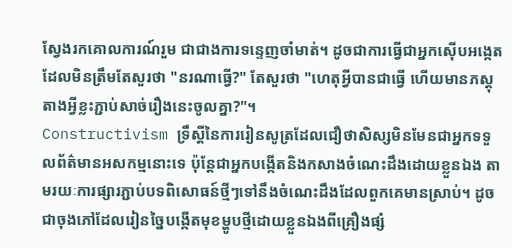ស្វែងរកគោលការណ៍រួម ជាជាងការទន្ទេញចាំមាត់។ ដូចជាការធ្វើជាអ្នកស៊ើបអង្កេតដែលមិនត្រឹមតែសួរថា "នរណាធ្វើ?" តែសួរថា "ហេតុអ្វីបានជាធ្វើ ហើយមានភស្តុតាងអ្វីខ្លះភ្ជាប់សាច់រឿងនេះចូលគ្នា?"។
Constructivism ទ្រឹស្តីនៃការរៀនសូត្រដែលជឿថាសិស្សមិនមែនជាអ្នកទទួលព័ត៌មានអសកម្មនោះទេ ប៉ុន្តែជាអ្នកបង្កើតនិងកសាងចំណេះដឹងដោយខ្លួនឯង តាមរយៈការផ្សារភ្ជាប់បទពិសោធន៍ថ្មីៗទៅនឹងចំណេះដឹងដែលពួកគេមានស្រាប់។ ដូចជាចុងភៅដែលរៀនច្នៃបង្កើតមុខម្ហូបថ្មីដោយខ្លួនឯងពីគ្រឿងផ្សំ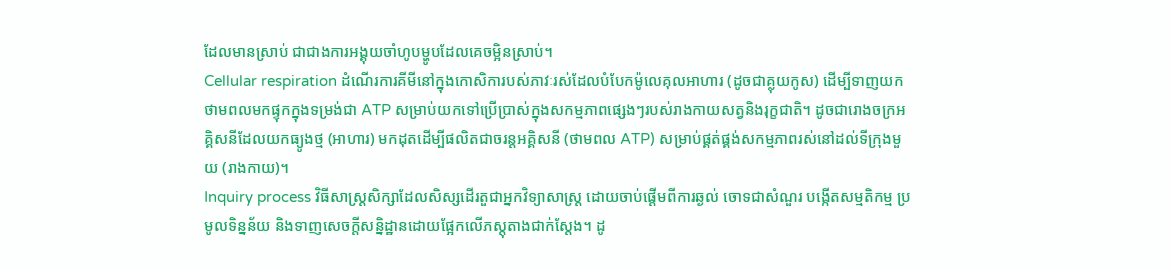ដែលមានស្រាប់ ជាជាងការអង្គុយចាំហូបម្ហូបដែលគេចម្អិនស្រាប់។
Cellular respiration ដំណើរការគីមីនៅក្នុងកោសិការបស់ភាវៈរស់ដែលបំបែកម៉ូលេគុលអាហារ (ដូចជាគ្លុយកូស) ដើម្បីទាញយកថាមពលមកផ្ទុកក្នុងទម្រង់ជា ATP សម្រាប់យកទៅប្រើប្រាស់ក្នុងសកម្មភាពផ្សេងៗរបស់រាងកាយសត្វនិងរុក្ខជាតិ។ ដូចជារោងចក្រអគ្គិសនីដែលយកធ្យូងថ្ម (អាហារ) មកដុតដើម្បីផលិតជាចរន្តអគ្គិសនី (ថាមពល ATP) សម្រាប់ផ្គត់ផ្គង់សកម្មភាពរស់នៅដល់ទីក្រុងមួយ (រាងកាយ)។
Inquiry process វិធីសាស្ត្រសិក្សាដែលសិស្សដើរតួជាអ្នកវិទ្យាសាស្ត្រ ដោយចាប់ផ្តើមពីការឆ្ងល់ ចោទជាសំណួរ បង្កើតសម្មតិកម្ម ប្រមូលទិន្នន័យ និងទាញសេចក្តីសន្និដ្ឋានដោយផ្អែកលើភស្តុតាងជាក់ស្តែង។ ដូ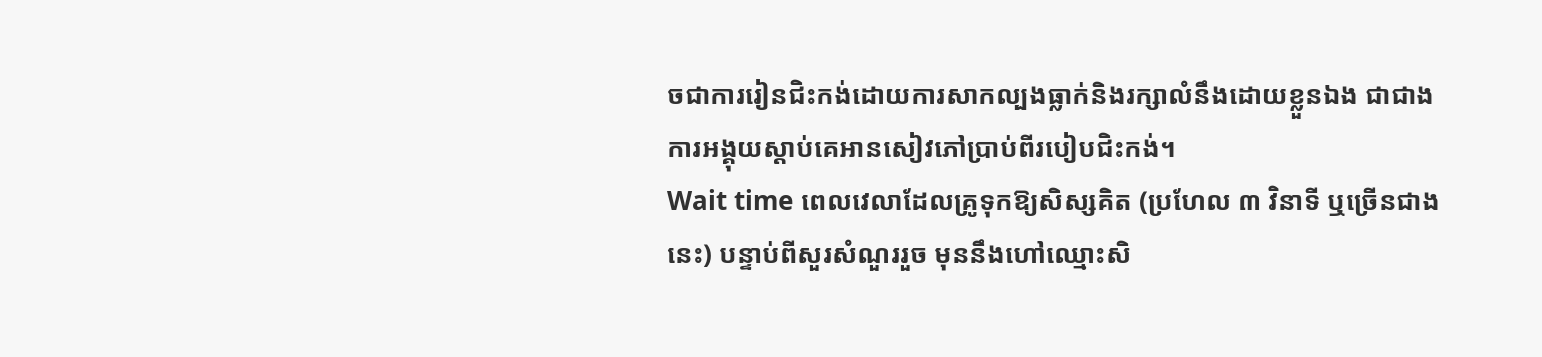ចជាការរៀនជិះកង់ដោយការសាកល្បងធ្លាក់និងរក្សាលំនឹងដោយខ្លួនឯង ជាជាងការអង្គុយស្តាប់គេអានសៀវភៅប្រាប់ពីរបៀបជិះកង់។
Wait time ពេលវេលាដែលគ្រូទុកឱ្យសិស្សគិត (ប្រហែល ៣ វិនាទី ឬច្រើនជាងនេះ) បន្ទាប់ពីសួរសំណួររួច មុននឹងហៅឈ្មោះសិ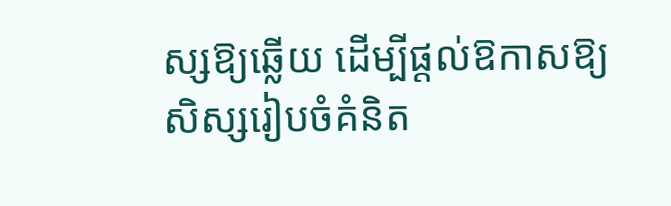ស្សឱ្យឆ្លើយ ដើម្បីផ្តល់ឱកាសឱ្យសិស្សរៀបចំគំនិត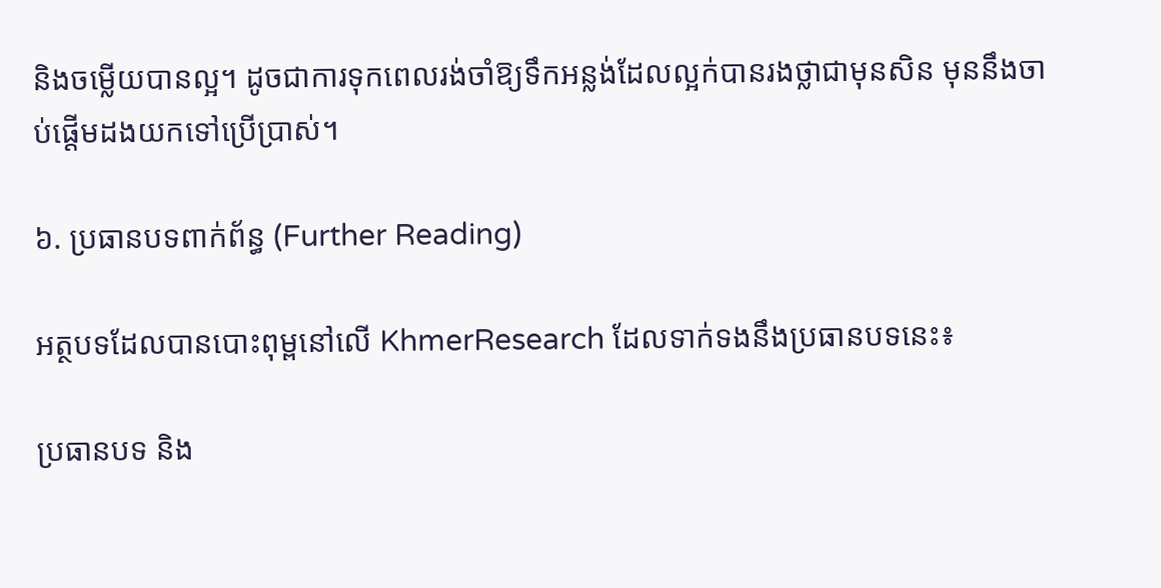និងចម្លើយបានល្អ។ ដូចជាការទុកពេលរង់ចាំឱ្យទឹកអន្លង់ដែលល្អក់បានរងថ្លាជាមុនសិន មុននឹងចាប់ផ្តើមដងយកទៅប្រើប្រាស់។

៦. ប្រធានបទពាក់ព័ន្ធ (Further Reading)

អត្ថបទដែលបានបោះពុម្ពនៅលើ KhmerResearch ដែលទាក់ទងនឹងប្រធានបទនេះ៖

ប្រធានបទ និង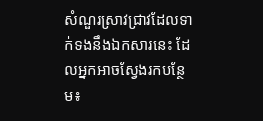សំណួរស្រាវជ្រាវដែលទាក់ទងនឹងឯកសារនេះ ដែលអ្នកអាចស្វែងរកបន្ថែម៖